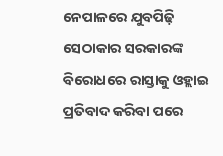ନେପାଳରେ ଯୁବପିଢ଼ି ସେଠାକାର ସରକାରଙ୍କ ବିରୋଧରେ ରାସ୍ତାକୁ ଓହ୍ଲାଇ ପ୍ରତିବାଦ କରିବା ପରେ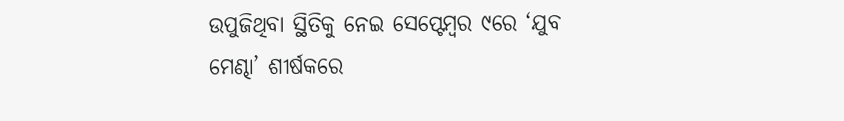ଉପୁଜିଥିବା ସ୍ଥିତିକୁ ନେଇ ସେପ୍ଟେମ୍ବର ୯ରେ ‘ଯୁବ ମେଣ୍ଢା’ ଶୀର୍ଷକରେ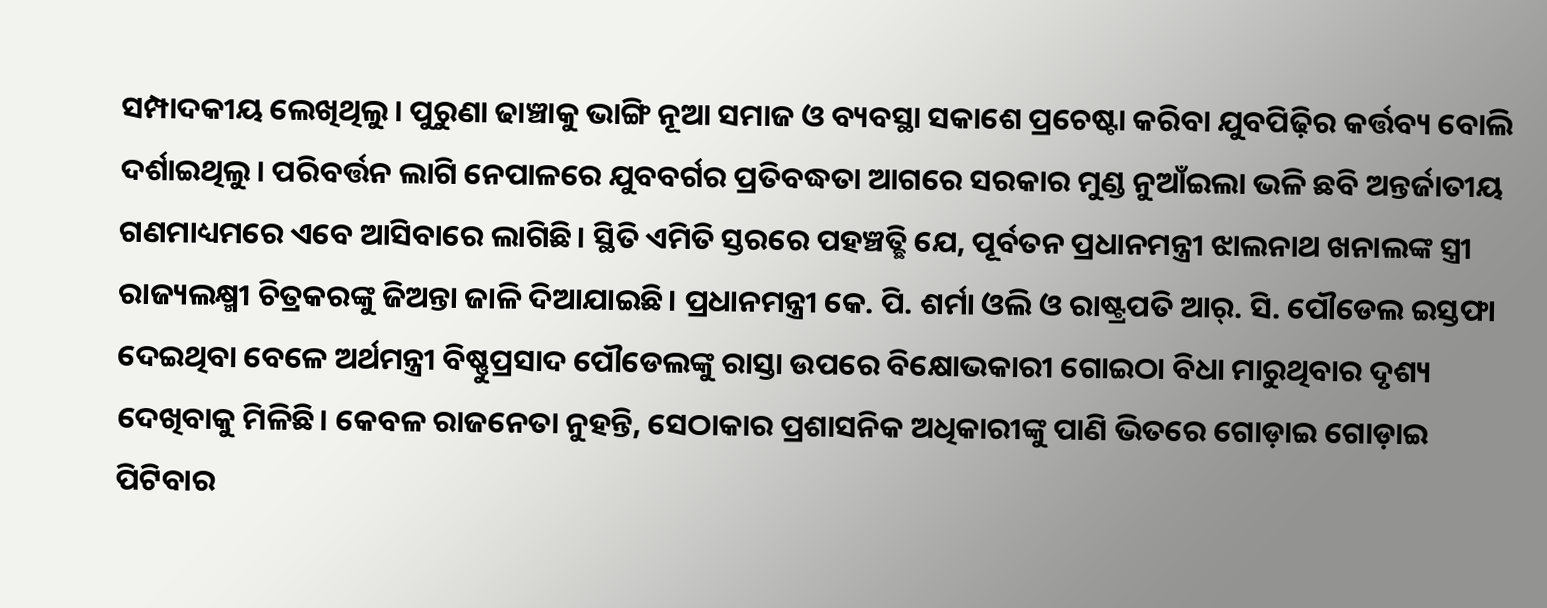ସମ୍ପାଦକୀୟ ଲେଖିଥିଲୁ। ପୁରୁଣା ଢାଞ୍ଚାକୁ ଭାଙ୍ଗି ନୂଆ ସମାଜ ଓ ବ୍ୟବସ୍ଥା ସକାଶେ ପ୍ରଚେଷ୍ଟା କରିବା ଯୁବପିଢ଼ିର କର୍ତ୍ତବ୍ୟ ବୋଲି ଦର୍ଶାଇଥିଲୁ। ପରିବର୍ତ୍ତନ ଲାଗି ନେପାଳରେ ଯୁବବର୍ଗର ପ୍ରତିବଦ୍ଧତା ଆଗରେ ସରକାର ମୁଣ୍ଡ ନୁଆଁଇଲା ଭଳି ଛବି ଅନ୍ତର୍ଜାତୀୟ ଗଣମାଧ୍ୟମରେ ଏବେ ଆସିବାରେ ଲାଗିଛି। ସ୍ଥିତି ଏମିତି ସ୍ତରରେ ପହଞ୍ଚତ୍ଛି ଯେ, ପୂର୍ବତନ ପ୍ରଧାନମନ୍ତ୍ରୀ ଝାଲନାଥ ଖନାଲଙ୍କ ସ୍ତ୍ରୀ ରାଜ୍ୟଲକ୍ଷ୍ମୀ ଚିତ୍ରକରଙ୍କୁ ଜିଅନ୍ତା ଜାଳି ଦିଆଯାଇଛି। ପ୍ରଧାନମନ୍ତ୍ରୀ କେ. ପି. ଶର୍ମା ଓଲି ଓ ରାଷ୍ଟ୍ରପତି ଆର୍. ସି. ପୌଡେଲ ଇସ୍ତଫା ଦେଇଥିବା ବେଳେ ଅର୍ଥମନ୍ତ୍ରୀ ବିଷ୍ଣୁପ୍ରସାଦ ପୌଡେଲଙ୍କୁ ରାସ୍ତା ଉପରେ ବିକ୍ଷୋଭକାରୀ ଗୋଇଠା ବିଧା ମାରୁଥିବାର ଦୃଶ୍ୟ ଦେଖିବାକୁ ମିଳିଛି। କେବଳ ରାଜନେତା ନୁହନ୍ତି, ସେଠାକାର ପ୍ରଶାସନିକ ଅଧିକାରୀଙ୍କୁ ପାଣି ଭିତରେ ଗୋଡ଼ାଇ ଗୋଡ଼ାଇ ପିଟିବାର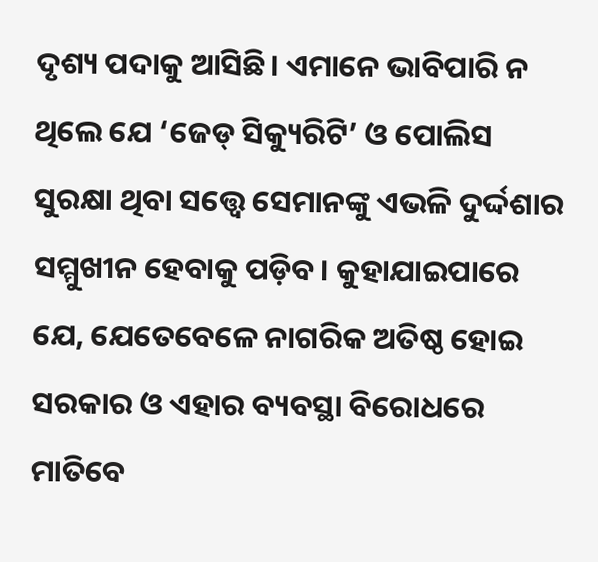ଦୃଶ୍ୟ ପଦାକୁ ଆସିଛି। ଏମାନେ ଭାବିପାରି ନ ଥିଲେ ଯେ ‘ଜେଡ୍ ସିକ୍ୟୁରିଟି’ ଓ ପୋଲିସ ସୁରକ୍ଷା ଥିବା ସତ୍ତ୍ୱେ ସେମାନଙ୍କୁ ଏଭଳି ଦୁର୍ଦ୍ଦଶାର ସମ୍ମୁଖୀନ ହେବାକୁ ପଡ଼ିବ। କୁହାଯାଇପାରେ ଯେ, ଯେତେବେଳେ ନାଗରିକ ଅତିଷ୍ଠ ହୋଇ ସରକାର ଓ ଏହାର ବ୍ୟବସ୍ଥା ବିରୋଧରେ ମାତିବେ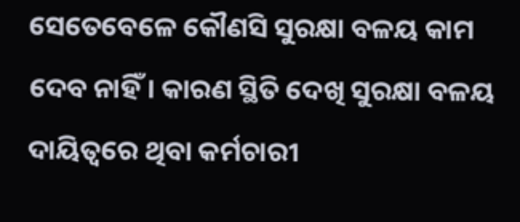ସେତେବେଳେ କୌଣସି ସୁରକ୍ଷା ବଳୟ କାମ ଦେବ ନାହିଁ। କାରଣ ସ୍ଥିତି ଦେଖି ସୁରକ୍ଷା ବଳୟ ଦାୟିତ୍ୱରେ ଥିବା କର୍ମଚାରୀ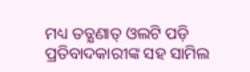ମଧ୍ୟ ତତ୍କ୍ଷଣାତ୍ ଓଲଟି ପଡ଼ି ପ୍ରତିବାଦକାରୀଙ୍କ ସହ ସାମିଲ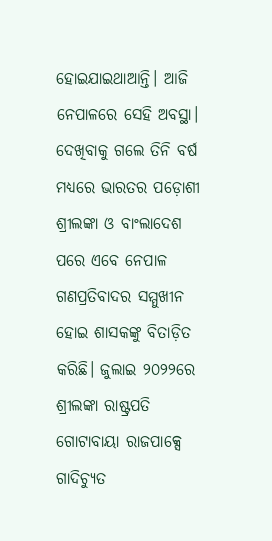ହୋଇଯାଇଥାଆନ୍ତି। ଆଜି ନେପାଳରେ ସେହି ଅବସ୍ଥା।
ଦେଖିବାକୁ ଗଲେ ତିନି ବର୍ଷ ମଧ୍ୟରେ ଭାରତର ପଡ଼ୋଶୀ ଶ୍ରୀଲଙ୍କା ଓ ବାଂଲାଦେଶ ପରେ ଏବେ ନେପାଳ ଗଣପ୍ରତିବାଦର ସମ୍ମୁଖୀନ ହୋଇ ଶାସକଙ୍କୁ ବିତାଡ଼ିତ କରିଛି। ଜୁଲାଇ ୨୦୨୨ରେ ଶ୍ରୀଲଙ୍କା ରାଷ୍ଟ୍ରପତି ଗୋଟାବାୟା ରାଜପାକ୍ସେ ଗାଦିଚ୍ୟୁତ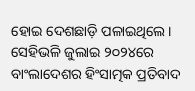ହୋଇ ଦେଶଛାଡ଼ି ପଳାଇଥିଲେ। ସେହିଭଳି ଜୁଲାଇ ୨୦୨୪ରେ ବାଂଲାଦେଶର ହିଂସାତ୍ମକ ପ୍ରତିବାଦ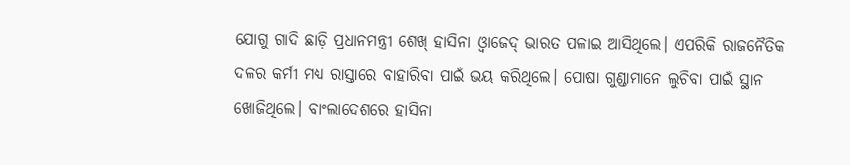ଯୋଗୁ ଗାଦି ଛାଡ଼ି ପ୍ରଧାନମନ୍ତ୍ରୀ ଶେଖ୍ ହାସିନା ଓ୍ବାଜେଦ୍ ଭାରତ ପଳାଇ ଆସିଥିଲେ। ଏପରିକି ରାଜନୈତିକ ଦଳର କର୍ମୀ ମଧ୍ୟ ରାସ୍ତାରେ ବାହାରିବା ପାଇଁ ଭୟ କରିଥିଲେ। ପୋଷା ଗୁଣ୍ଡାମାନେ ଲୁଚିବା ପାଇଁ ସ୍ଥାନ ଖୋଜିଥିଲେ। ବାଂଲାଦେଶରେ ହାସିନା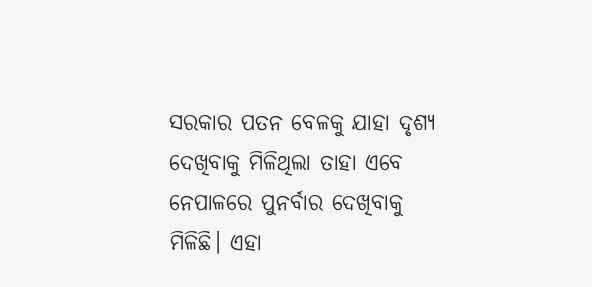ସରକାର ପତନ ବେଳକୁ ଯାହା ଦୃଶ୍ୟ ଦେଖିବାକୁ ମିଳିଥିଲା ତାହା ଏବେ ନେପାଳରେ ପୁନର୍ବାର ଦେଖିବାକୁ ମିଳିଛି। ଏହା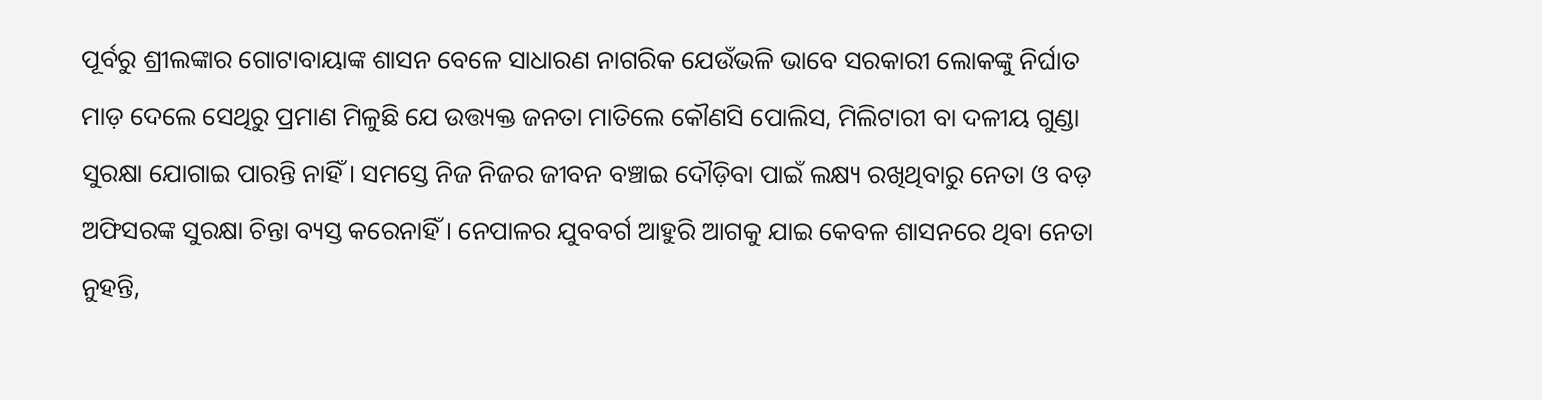ପୂର୍ବରୁ ଶ୍ରୀଲଙ୍କାର ଗୋଟାବାୟାଙ୍କ ଶାସନ ବେଳେ ସାଧାରଣ ନାଗରିକ ଯେଉଁଭଳି ଭାବେ ସରକାରୀ ଲୋକଙ୍କୁ ନିର୍ଘାତ ମାଡ଼ ଦେଲେ ସେଥିରୁ ପ୍ରମାଣ ମିଳୁଛି ଯେ ଉତ୍ତ୍ୟକ୍ତ ଜନତା ମାତିଲେ କୌଣସି ପୋଲିସ, ମିଲିଟାରୀ ବା ଦଳୀୟ ଗୁଣ୍ଡା ସୁରକ୍ଷା ଯୋଗାଇ ପାରନ୍ତି ନାହିଁ। ସମସ୍ତେ ନିଜ ନିଜର ଜୀବନ ବଞ୍ଚାଇ ଦୌଡ଼ିବା ପାଇଁ ଲକ୍ଷ୍ୟ ରଖିଥିବାରୁ ନେତା ଓ ବଡ଼ ଅଫିସରଙ୍କ ସୁରକ୍ଷା ଚିନ୍ତା ବ୍ୟସ୍ତ କରେନାହିଁ। ନେପାଳର ଯୁବବର୍ଗ ଆହୁରି ଆଗକୁ ଯାଇ କେବଳ ଶାସନରେ ଥିବା ନେତା ନୁହନ୍ତି,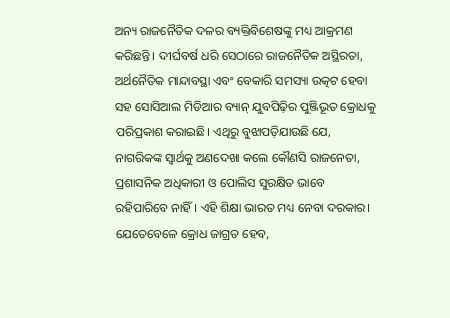ଅନ୍ୟ ରାଜନୈତିକ ଦଳର ବ୍ୟକ୍ତିବିଶେଷଙ୍କୁ ମଧ୍ୟ ଆକ୍ରମଣ କରିଛନ୍ତି। ଦୀର୍ଘବର୍ଷ ଧରି ସେଠାରେ ରାଜନୈତିକ ଅସ୍ଥିରତା, ଅର୍ଥନୈତିକ ମାନ୍ଦାବସ୍ଥା ଏବଂ ବେକାରି ସମସ୍ୟା ଉତ୍କଟ ହେବା ସହ ସୋସିଆଲ ମିଡିଆର ବ୍ୟାନ୍ ଯୁବପିଢ଼ିର ପୁଞ୍ଜିଭୂତ କ୍ରୋଧକୁ ପରିପ୍ରକାଶ କରାଇଛି। ଏଥିରୁ ବୁଝାପଡ଼ିଯାଉଛି ଯେ, ନାଗରିକଙ୍କ ସ୍ବାର୍ଥକୁ ଅଣଦେଖା କଲେ କୌଣସି ରାଜନେତା, ପ୍ରଶାସନିକ ଅଧିକାରୀ ଓ ପୋଲିସ ସୁରକ୍ଷିତ ଭାବେ ରହିପାରିବେ ନାହିଁ। ଏହି ଶିକ୍ଷା ଭାରତ ମଧ୍ୟ ନେବା ଦରକାର। ଯେତେବେଳେ କ୍ରୋଧ ଜାଗ୍ରତ ହେବ,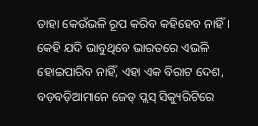ତାହା କେଉଁଭଳି ରୂପ କରିବ କହିହେବ ନାହିଁ। କେହି ଯଦି ଭାବୁଥିବେ ଭାରତରେ ଏଭଳି ହୋଇପାରିବ ନାହିଁ, ଏହା ଏକ ବିରାଟ ଦେଶ, ବଡ଼ବଡ଼ିଆମାନେ ଜେଡ୍ ପ୍ଲସ୍ ସିକ୍ୟୁରିଟିରେ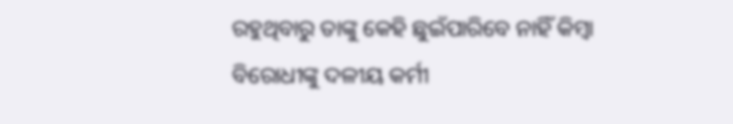ରହୁଥିବାରୁ ତାଙ୍କୁ କେହି ଛୁଇଁପାରିବେ ନାହିଁ କିମ୍ବା ବିରୋଧୀଙ୍କୁ ଦଳୀୟ କର୍ମୀ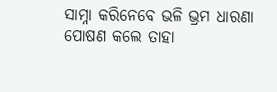ସାମ୍ନା କରିନେବେ ଭଳି ଭ୍ରମ ଧାରଣା ପୋଷଣ କଲେ ତାହା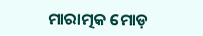ମାରାତ୍ମକ ମୋଡ଼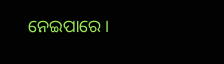ନେଇପାରେ।